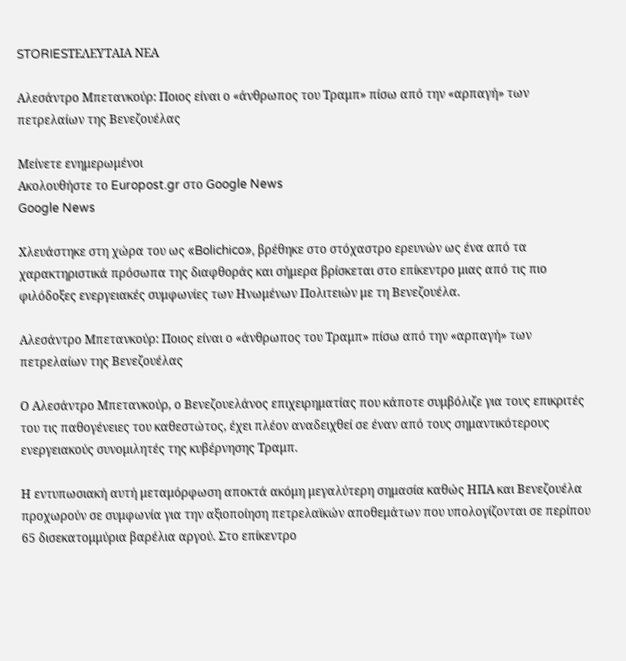STORIESΤΕΛΕΥΤΑΙΑ ΝΕΑ

Αλεσάντρο Μπετανκούρ: Ποιος είναι ο «άνθρωπος του Τραμπ» πίσω από την «αρπαγή» των πετρελαίων της Βενεζουέλας

Μείνετε ενημερωμένοι
Ακολουθήστε το Europost.gr στο Google News
Google News

Χλευάστηκε στη χώρα του ως «Bolichico», βρέθηκε στο στόχαστρο ερευνών ως ένα από τα χαρακτηριστικά πρόσωπα της διαφθοράς και σήμερα βρίσκεται στο επίκεντρο μιας από τις πιο φιλόδοξες ενεργειακές συμφωνίες των Ηνωμένων Πολιτειών με τη Βενεζουέλα.

Αλεσάντρο Μπετανκούρ: Ποιος είναι ο «άνθρωπος του Τραμπ» πίσω από την «αρπαγή» των πετρελαίων της Βενεζουέλας

Ο Αλεσάντρο Μπετανκούρ, ο Βενεζουελάνος επιχειρηματίας που κάποτε συμβόλιζε για τους επικριτές του τις παθογένειες του καθεστώτος, έχει πλέον αναδειχθεί σε έναν από τους σημαντικότερους ενεργειακούς συνομιλητές της κυβέρνησης Τραμπ.

Η εντυπωσιακή αυτή μεταμόρφωση αποκτά ακόμη μεγαλύτερη σημασία καθώς ΗΠΑ και Βενεζουέλα προχωρούν σε συμφωνία για την αξιοποίηση πετρελαϊκών αποθεμάτων που υπολογίζονται σε περίπου 65 δισεκατομμύρια βαρέλια αργού. Στο επίκεντρο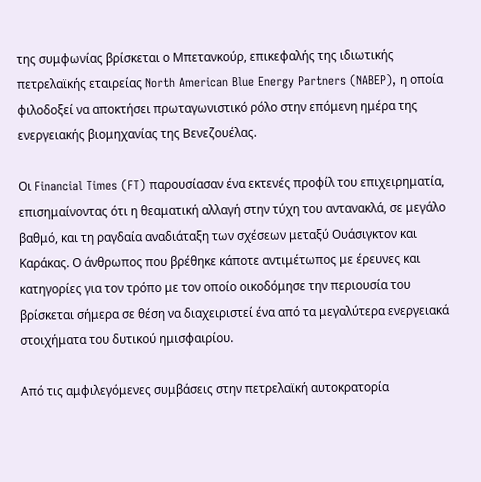της συμφωνίας βρίσκεται ο Μπετανκούρ, επικεφαλής της ιδιωτικής πετρελαϊκής εταιρείας North American Blue Energy Partners (NABEP), η οποία φιλοδοξεί να αποκτήσει πρωταγωνιστικό ρόλο στην επόμενη ημέρα της ενεργειακής βιομηχανίας της Βενεζουέλας.

Οι Financial Times (FT) παρουσίασαν ένα εκτενές προφίλ του επιχειρηματία, επισημαίνοντας ότι η θεαματική αλλαγή στην τύχη του αντανακλά, σε μεγάλο βαθμό, και τη ραγδαία αναδιάταξη των σχέσεων μεταξύ Ουάσιγκτον και Καράκας. Ο άνθρωπος που βρέθηκε κάποτε αντιμέτωπος με έρευνες και κατηγορίες για τον τρόπο με τον οποίο οικοδόμησε την περιουσία του βρίσκεται σήμερα σε θέση να διαχειριστεί ένα από τα μεγαλύτερα ενεργειακά στοιχήματα του δυτικού ημισφαιρίου.

Από τις αμφιλεγόμενες συμβάσεις στην πετρελαϊκή αυτοκρατορία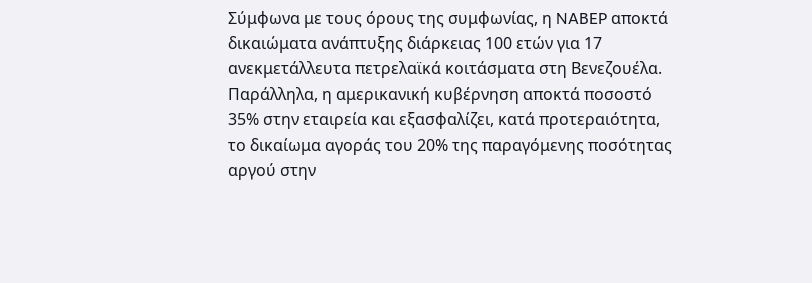Σύμφωνα με τους όρους της συμφωνίας, η NABEP αποκτά δικαιώματα ανάπτυξης διάρκειας 100 ετών για 17 ανεκμετάλλευτα πετρελαϊκά κοιτάσματα στη Βενεζουέλα. Παράλληλα, η αμερικανική κυβέρνηση αποκτά ποσοστό 35% στην εταιρεία και εξασφαλίζει, κατά προτεραιότητα, το δικαίωμα αγοράς του 20% της παραγόμενης ποσότητας αργού στην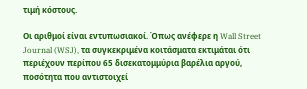τιμή κόστους.

Οι αριθμοί είναι εντυπωσιακοί. Όπως ανέφερε η Wall Street Journal (WSJ), τα συγκεκριμένα κοιτάσματα εκτιμάται ότι περιέχουν περίπου 65 δισεκατομμύρια βαρέλια αργού, ποσότητα που αντιστοιχεί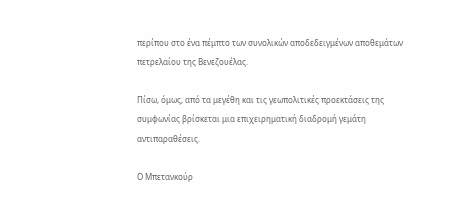περίπου στο ένα πέμπτο των συνολικών αποδεδειγμένων αποθεμάτων πετρελαίου της Βενεζουέλας.

Πίσω, όμως, από τα μεγέθη και τις γεωπολιτικές προεκτάσεις της συμφωνίας βρίσκεται μια επιχειρηματική διαδρομή γεμάτη αντιπαραθέσεις.

Ο Μπετανκούρ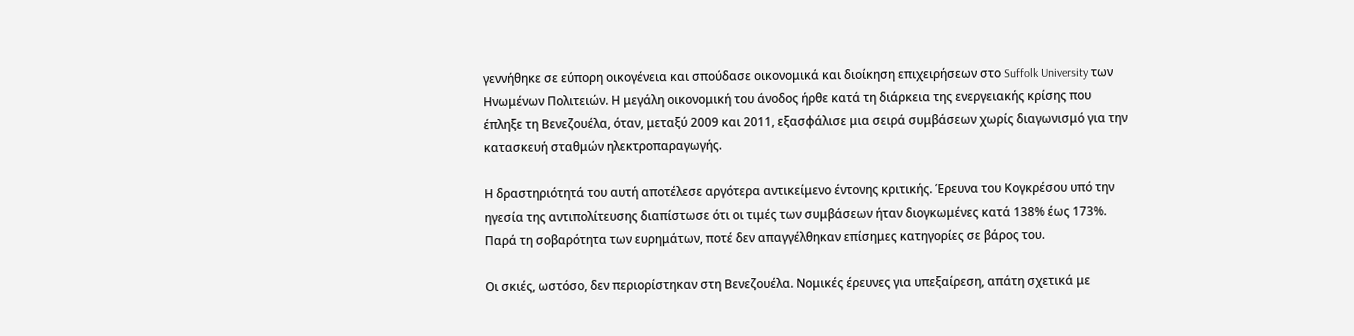γεννήθηκε σε εύπορη οικογένεια και σπούδασε οικονομικά και διοίκηση επιχειρήσεων στο Suffolk University των Ηνωμένων Πολιτειών. Η μεγάλη οικονομική του άνοδος ήρθε κατά τη διάρκεια της ενεργειακής κρίσης που έπληξε τη Βενεζουέλα, όταν, μεταξύ 2009 και 2011, εξασφάλισε μια σειρά συμβάσεων χωρίς διαγωνισμό για την κατασκευή σταθμών ηλεκτροπαραγωγής.

Η δραστηριότητά του αυτή αποτέλεσε αργότερα αντικείμενο έντονης κριτικής. Έρευνα του Κογκρέσου υπό την ηγεσία της αντιπολίτευσης διαπίστωσε ότι οι τιμές των συμβάσεων ήταν διογκωμένες κατά 138% έως 173%. Παρά τη σοβαρότητα των ευρημάτων, ποτέ δεν απαγγέλθηκαν επίσημες κατηγορίες σε βάρος του.

Οι σκιές, ωστόσο, δεν περιορίστηκαν στη Βενεζουέλα. Νομικές έρευνες για υπεξαίρεση, απάτη σχετικά με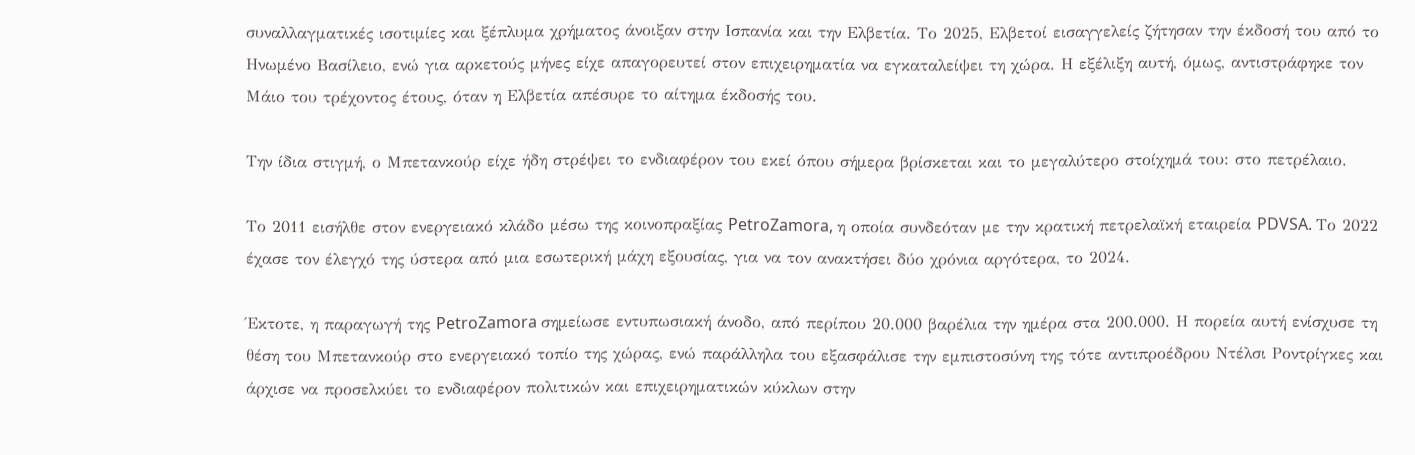συναλλαγματικές ισοτιμίες και ξέπλυμα χρήματος άνοιξαν στην Ισπανία και την Ελβετία. Το 2025, Ελβετοί εισαγγελείς ζήτησαν την έκδοσή του από το Ηνωμένο Βασίλειο, ενώ για αρκετούς μήνες είχε απαγορευτεί στον επιχειρηματία να εγκαταλείψει τη χώρα. Η εξέλιξη αυτή, όμως, αντιστράφηκε τον Μάιο του τρέχοντος έτους, όταν η Ελβετία απέσυρε το αίτημα έκδοσής του.

Την ίδια στιγμή, ο Μπετανκούρ είχε ήδη στρέψει το ενδιαφέρον του εκεί όπου σήμερα βρίσκεται και το μεγαλύτερο στοίχημά του: στο πετρέλαιο.

Το 2011 εισήλθε στον ενεργειακό κλάδο μέσω της κοινοπραξίας PetroZamora, η οποία συνδεόταν με την κρατική πετρελαϊκή εταιρεία PDVSA. Το 2022 έχασε τον έλεγχό της ύστερα από μια εσωτερική μάχη εξουσίας, για να τον ανακτήσει δύο χρόνια αργότερα, το 2024.

Έκτοτε, η παραγωγή της PetroZamora σημείωσε εντυπωσιακή άνοδο, από περίπου 20.000 βαρέλια την ημέρα στα 200.000. Η πορεία αυτή ενίσχυσε τη θέση του Μπετανκούρ στο ενεργειακό τοπίο της χώρας, ενώ παράλληλα του εξασφάλισε την εμπιστοσύνη της τότε αντιπροέδρου Ντέλσι Ροντρίγκες και άρχισε να προσελκύει το ενδιαφέρον πολιτικών και επιχειρηματικών κύκλων στην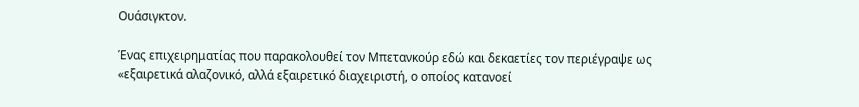Ουάσιγκτον.

Ένας επιχειρηματίας που παρακολουθεί τον Μπετανκούρ εδώ και δεκαετίες τον περιέγραψε ως «εξαιρετικά αλαζονικό, αλλά εξαιρετικό διαχειριστή, ο οποίος κατανοεί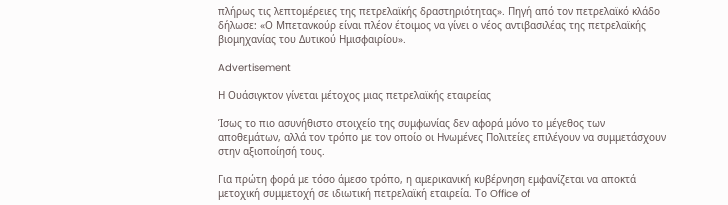πλήρως τις λεπτομέρειες της πετρελαϊκής δραστηριότητας». Πηγή από τον πετρελαϊκό κλάδο δήλωσε: «Ο Μπετανκούρ είναι πλέον έτοιμος να γίνει ο νέος αντιβασιλέας της πετρελαϊκής βιομηχανίας του Δυτικού Ημισφαιρίου».

Advertisement

Η Ουάσιγκτον γίνεται μέτοχος μιας πετρελαϊκής εταιρείας

Ίσως το πιο ασυνήθιστο στοιχείο της συμφωνίας δεν αφορά μόνο το μέγεθος των αποθεμάτων, αλλά τον τρόπο με τον οποίο οι Ηνωμένες Πολιτείες επιλέγουν να συμμετάσχουν στην αξιοποίησή τους.

Για πρώτη φορά με τόσο άμεσο τρόπο, η αμερικανική κυβέρνηση εμφανίζεται να αποκτά μετοχική συμμετοχή σε ιδιωτική πετρελαϊκή εταιρεία. Το Office of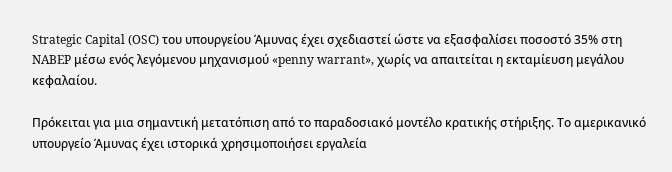Strategic Capital (OSC) του υπουργείου Άμυνας έχει σχεδιαστεί ώστε να εξασφαλίσει ποσοστό 35% στη NABEP μέσω ενός λεγόμενου μηχανισμού «penny warrant», χωρίς να απαιτείται η εκταμίευση μεγάλου κεφαλαίου.

Πρόκειται για μια σημαντική μετατόπιση από το παραδοσιακό μοντέλο κρατικής στήριξης. Το αμερικανικό υπουργείο Άμυνας έχει ιστορικά χρησιμοποιήσει εργαλεία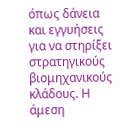όπως δάνεια και εγγυήσεις για να στηρίξει στρατηγικούς βιομηχανικούς κλάδους. Η άμεση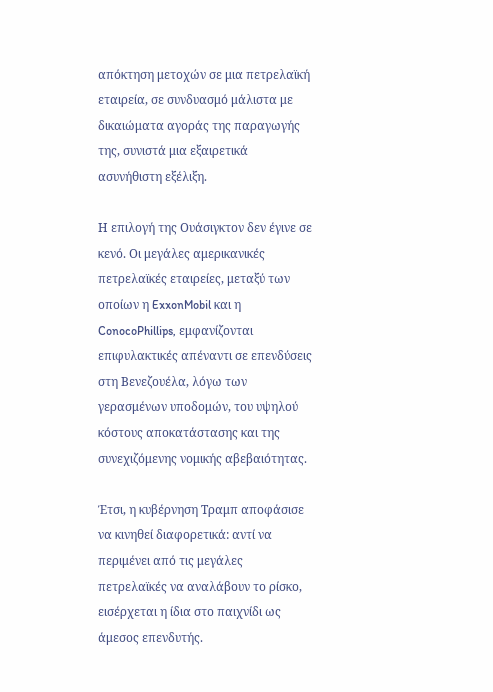απόκτηση μετοχών σε μια πετρελαϊκή εταιρεία, σε συνδυασμό μάλιστα με δικαιώματα αγοράς της παραγωγής της, συνιστά μια εξαιρετικά ασυνήθιστη εξέλιξη.

Η επιλογή της Ουάσιγκτον δεν έγινε σε κενό. Οι μεγάλες αμερικανικές πετρελαϊκές εταιρείες, μεταξύ των οποίων η ExxonMobil και η ConocoPhillips, εμφανίζονται επιφυλακτικές απέναντι σε επενδύσεις στη Βενεζουέλα, λόγω των γερασμένων υποδομών, του υψηλού κόστους αποκατάστασης και της συνεχιζόμενης νομικής αβεβαιότητας.

Έτσι, η κυβέρνηση Τραμπ αποφάσισε να κινηθεί διαφορετικά: αντί να περιμένει από τις μεγάλες πετρελαϊκές να αναλάβουν το ρίσκο, εισέρχεται η ίδια στο παιχνίδι ως άμεσος επενδυτής.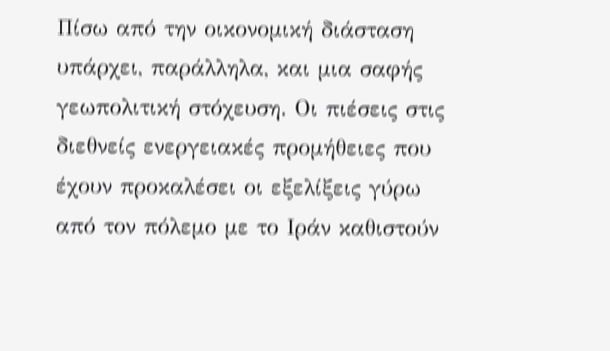Πίσω από την οικονομική διάσταση υπάρχει, παράλληλα, και μια σαφής γεωπολιτική στόχευση. Οι πιέσεις στις διεθνείς ενεργειακές προμήθειες που έχουν προκαλέσει οι εξελίξεις γύρω από τον πόλεμο με το Ιράν καθιστούν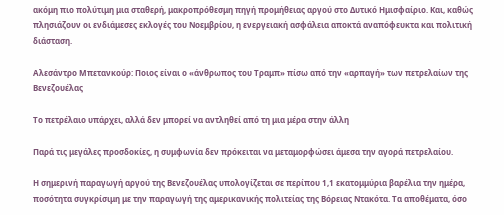ακόμη πιο πολύτιμη μια σταθερή, μακροπρόθεσμη πηγή προμήθειας αργού στο Δυτικό Ημισφαίριο. Και, καθώς πλησιάζουν οι ενδιάμεσες εκλογές του Νοεμβρίου, η ενεργειακή ασφάλεια αποκτά αναπόφευκτα και πολιτική διάσταση.

Αλεσάντρο Μπετανκούρ: Ποιος είναι ο «άνθρωπος του Τραμπ» πίσω από την «αρπαγή» των πετρελαίων της Βενεζουέλας

Το πετρέλαιο υπάρχει, αλλά δεν μπορεί να αντληθεί από τη μια μέρα στην άλλη

Παρά τις μεγάλες προσδοκίες, η συμφωνία δεν πρόκειται να μεταμορφώσει άμεσα την αγορά πετρελαίου.

Η σημερινή παραγωγή αργού της Βενεζουέλας υπολογίζεται σε περίπου 1,1 εκατομμύρια βαρέλια την ημέρα, ποσότητα συγκρίσιμη με την παραγωγή της αμερικανικής πολιτείας της Βόρειας Ντακότα. Τα αποθέματα, όσο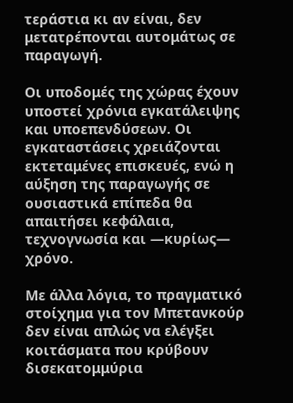τεράστια κι αν είναι, δεν μετατρέπονται αυτομάτως σε παραγωγή.

Οι υποδομές της χώρας έχουν υποστεί χρόνια εγκατάλειψης και υποεπενδύσεων. Οι εγκαταστάσεις χρειάζονται εκτεταμένες επισκευές, ενώ η αύξηση της παραγωγής σε ουσιαστικά επίπεδα θα απαιτήσει κεφάλαια, τεχνογνωσία και —κυρίως— χρόνο.

Με άλλα λόγια, το πραγματικό στοίχημα για τον Μπετανκούρ δεν είναι απλώς να ελέγξει κοιτάσματα που κρύβουν δισεκατομμύρια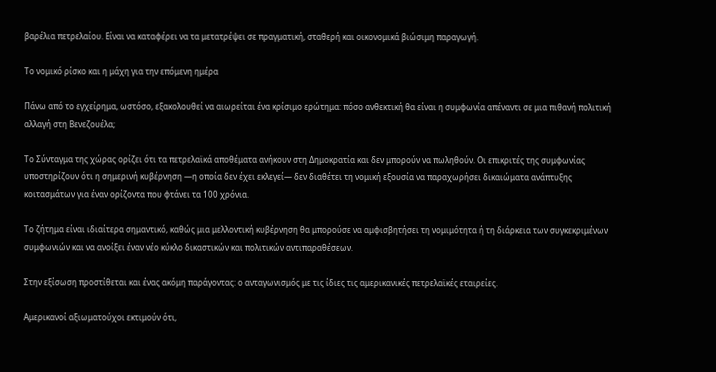βαρέλια πετρελαίου. Είναι να καταφέρει να τα μετατρέψει σε πραγματική, σταθερή και οικονομικά βιώσιμη παραγωγή.

Το νομικό ρίσκο και η μάχη για την επόμενη ημέρα

Πάνω από το εγχείρημα, ωστόσο, εξακολουθεί να αιωρείται ένα κρίσιμο ερώτημα: πόσο ανθεκτική θα είναι η συμφωνία απέναντι σε μια πιθανή πολιτική αλλαγή στη Βενεζουέλα;

Το Σύνταγμα της χώρας ορίζει ότι τα πετρελαϊκά αποθέματα ανήκουν στη Δημοκρατία και δεν μπορούν να πωληθούν. Οι επικριτές της συμφωνίας υποστηρίζουν ότι η σημερινή κυβέρνηση —η οποία δεν έχει εκλεγεί— δεν διαθέτει τη νομική εξουσία να παραχωρήσει δικαιώματα ανάπτυξης κοιτασμάτων για έναν ορίζοντα που φτάνει τα 100 χρόνια.

Το ζήτημα είναι ιδιαίτερα σημαντικό, καθώς μια μελλοντική κυβέρνηση θα μπορούσε να αμφισβητήσει τη νομιμότητα ή τη διάρκεια των συγκεκριμένων συμφωνιών και να ανοίξει έναν νέο κύκλο δικαστικών και πολιτικών αντιπαραθέσεων.

Στην εξίσωση προστίθεται και ένας ακόμη παράγοντας: ο ανταγωνισμός με τις ίδιες τις αμερικανικές πετρελαϊκές εταιρείες.

Αμερικανοί αξιωματούχοι εκτιμούν ότι,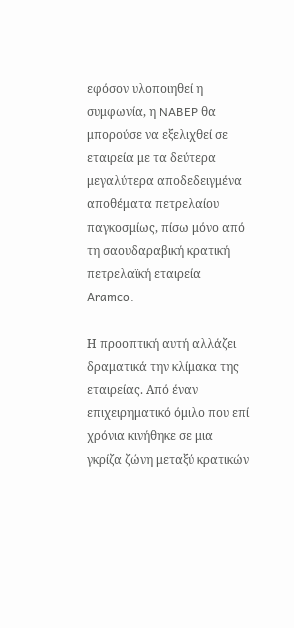εφόσον υλοποιηθεί η συμφωνία, η NABEP θα μπορούσε να εξελιχθεί σε εταιρεία με τα δεύτερα μεγαλύτερα αποδεδειγμένα αποθέματα πετρελαίου παγκοσμίως, πίσω μόνο από τη σαουδαραβική κρατική πετρελαϊκή εταιρεία Aramco.

Η προοπτική αυτή αλλάζει δραματικά την κλίμακα της εταιρείας. Από έναν επιχειρηματικό όμιλο που επί χρόνια κινήθηκε σε μια γκρίζα ζώνη μεταξύ κρατικών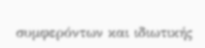συμφερόντων και ιδιωτικής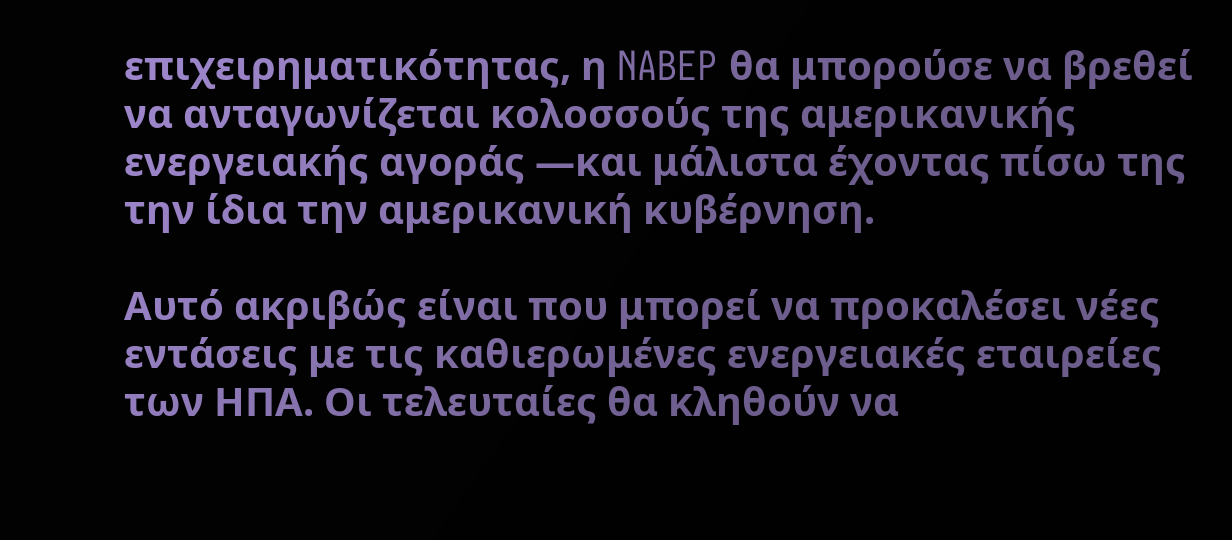επιχειρηματικότητας, η NABEP θα μπορούσε να βρεθεί να ανταγωνίζεται κολοσσούς της αμερικανικής ενεργειακής αγοράς —και μάλιστα έχοντας πίσω της την ίδια την αμερικανική κυβέρνηση.

Αυτό ακριβώς είναι που μπορεί να προκαλέσει νέες εντάσεις με τις καθιερωμένες ενεργειακές εταιρείες των ΗΠΑ. Οι τελευταίες θα κληθούν να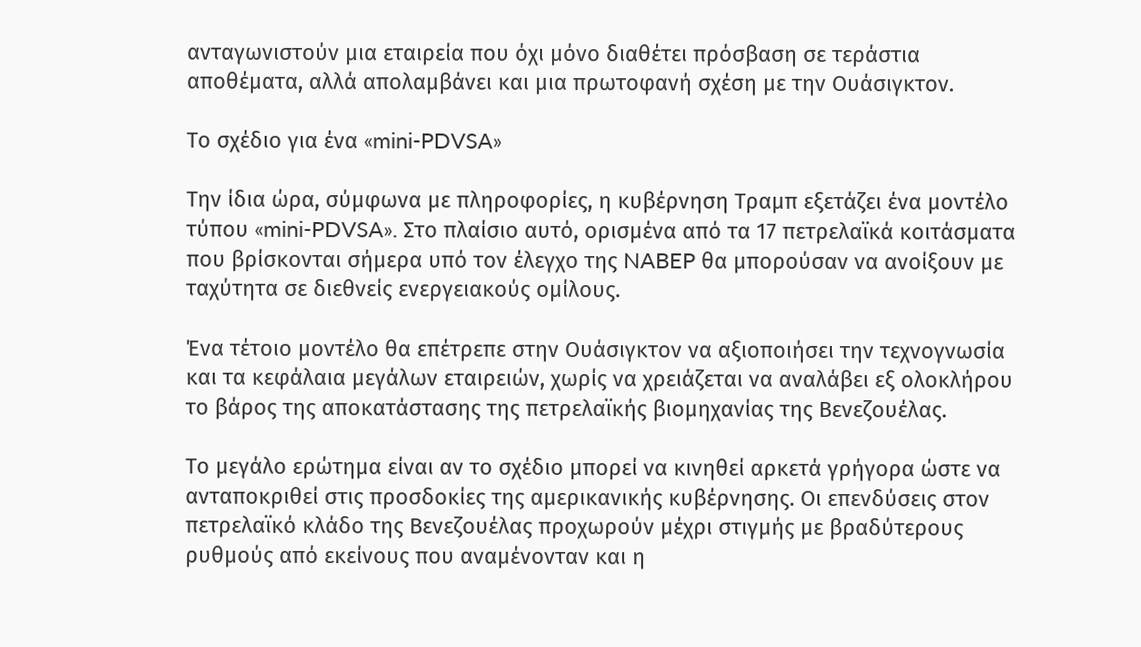ανταγωνιστούν μια εταιρεία που όχι μόνο διαθέτει πρόσβαση σε τεράστια αποθέματα, αλλά απολαμβάνει και μια πρωτοφανή σχέση με την Ουάσιγκτον.

Το σχέδιο για ένα «mini-PDVSA»

Την ίδια ώρα, σύμφωνα με πληροφορίες, η κυβέρνηση Τραμπ εξετάζει ένα μοντέλο τύπου «mini-PDVSA». Στο πλαίσιο αυτό, ορισμένα από τα 17 πετρελαϊκά κοιτάσματα που βρίσκονται σήμερα υπό τον έλεγχο της NABEP θα μπορούσαν να ανοίξουν με ταχύτητα σε διεθνείς ενεργειακούς ομίλους.

Ένα τέτοιο μοντέλο θα επέτρεπε στην Ουάσιγκτον να αξιοποιήσει την τεχνογνωσία και τα κεφάλαια μεγάλων εταιρειών, χωρίς να χρειάζεται να αναλάβει εξ ολοκλήρου το βάρος της αποκατάστασης της πετρελαϊκής βιομηχανίας της Βενεζουέλας.

Το μεγάλο ερώτημα είναι αν το σχέδιο μπορεί να κινηθεί αρκετά γρήγορα ώστε να ανταποκριθεί στις προσδοκίες της αμερικανικής κυβέρνησης. Οι επενδύσεις στον πετρελαϊκό κλάδο της Βενεζουέλας προχωρούν μέχρι στιγμής με βραδύτερους ρυθμούς από εκείνους που αναμένονταν και η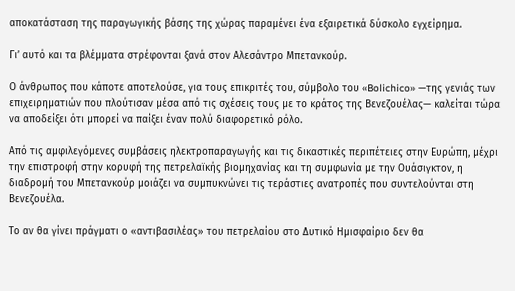αποκατάσταση της παραγωγικής βάσης της χώρας παραμένει ένα εξαιρετικά δύσκολο εγχείρημα.

Γι’ αυτό και τα βλέμματα στρέφονται ξανά στον Αλεσάντρο Μπετανκούρ.

Ο άνθρωπος που κάποτε αποτελούσε, για τους επικριτές του, σύμβολο του «Bolichico» —της γενιάς των επιχειρηματιών που πλούτισαν μέσα από τις σχέσεις τους με το κράτος της Βενεζουέλας— καλείται τώρα να αποδείξει ότι μπορεί να παίξει έναν πολύ διαφορετικό ρόλο.

Από τις αμφιλεγόμενες συμβάσεις ηλεκτροπαραγωγής και τις δικαστικές περιπέτειες στην Ευρώπη, μέχρι την επιστροφή στην κορυφή της πετρελαϊκής βιομηχανίας και τη συμφωνία με την Ουάσιγκτον, η διαδρομή του Μπετανκούρ μοιάζει να συμπυκνώνει τις τεράστιες ανατροπές που συντελούνται στη Βενεζουέλα.

Το αν θα γίνει πράγματι ο «αντιβασιλέας» του πετρελαίου στο Δυτικό Ημισφαίριο δεν θα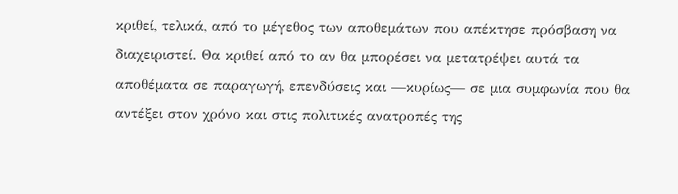κριθεί, τελικά, από το μέγεθος των αποθεμάτων που απέκτησε πρόσβαση να διαχειριστεί. Θα κριθεί από το αν θα μπορέσει να μετατρέψει αυτά τα αποθέματα σε παραγωγή, επενδύσεις και —κυρίως— σε μια συμφωνία που θα αντέξει στον χρόνο και στις πολιτικές ανατροπές της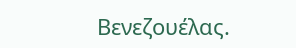Βενεζουέλας.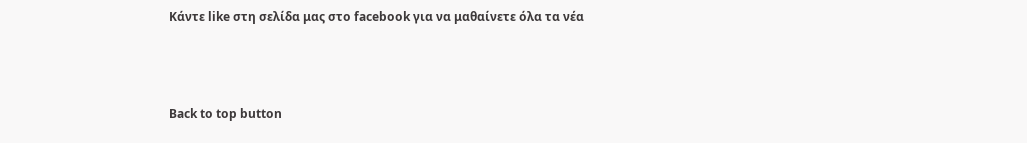Κάντε like στη σελίδα μας στο facebook για να μαθαίνετε όλα τα νέα



Back to top button